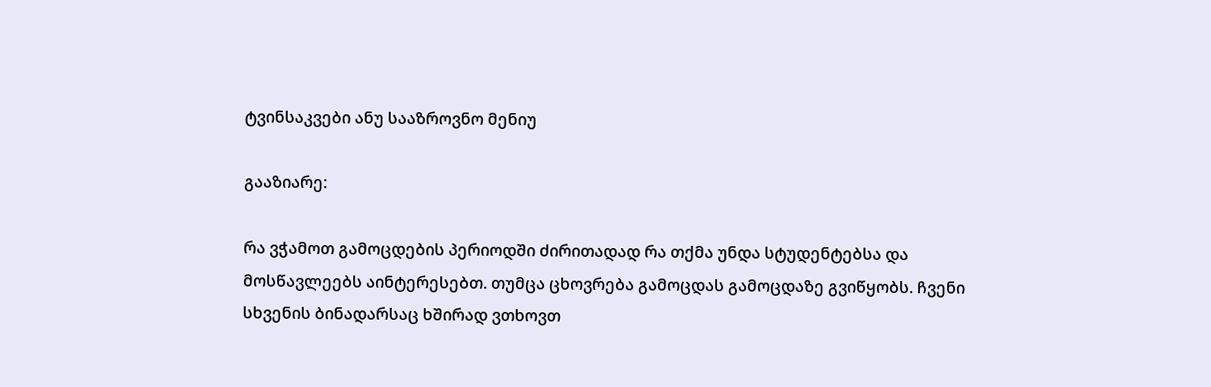ტვინსაკვები ანუ სააზროვნო მენიუ

გააზიარე:

რა ვჭამოთ გამოცდების პერიოდში ძირითადად რა თქმა უნდა სტუდენტებსა და მოსწავლეებს აინტერესებთ. თუმცა ცხოვრება გამოცდას გამოცდაზე გვიწყობს. ჩვენი სხვენის ბინადარსაც ხშირად ვთხოვთ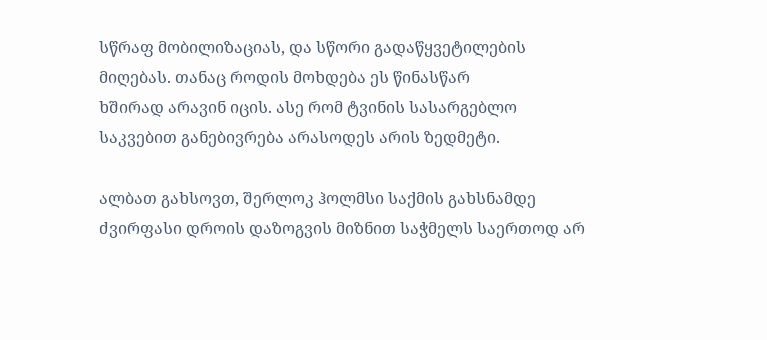სწრაფ მობილიზაციას, და სწორი გადაწყვეტილების მიღებას. თანაც როდის მოხდება ეს წინასწარ
ხშირად არავინ იცის. ასე რომ ტვინის სასარგებლო საკვებით განებივრება არასოდეს არის ზედმეტი.

ალბათ გახსოვთ, შერლოკ ჰოლმსი საქმის გახსნამდე ძვირფასი დროის დაზოგვის მიზნით საჭმელს საერთოდ არ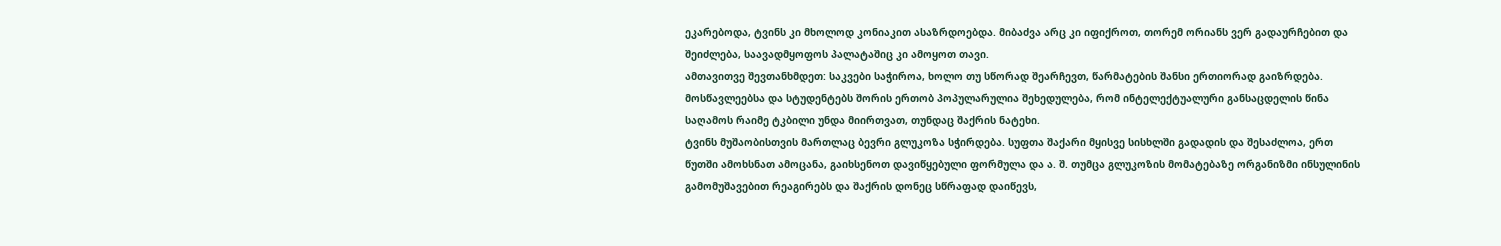ეკარებოდა, ტვინს კი მხოლოდ კონიაკით ასაზრდოებდა. მიბაძვა არც კი იფიქროთ, თორემ ორიანს ვერ გადაურჩებით და შეიძლება, საავადმყოფოს პალატაშიც კი ამოყოთ თავი.
ამთავითვე შევთანხმდეთ: საკვები საჭიროა, ხოლო თუ სწორად შეარჩევთ, წარმატების შანსი ერთიორად გაიზრდება.
მოსწავლეებსა და სტუდენტებს შორის ერთობ პოპულარულია შეხედულება, რომ ინტელექტუალური განსაცდელის წინა საღამოს რაიმე ტკბილი უნდა მიირთვათ, თუნდაც შაქრის ნატეხი.
ტვინს მუშაობისთვის მართლაც ბევრი გლუკოზა სჭირდება. სუფთა შაქარი მყისვე სისხლში გადადის და შესაძლოა, ერთ წუთში ამოხსნათ ამოცანა, გაიხსენოთ დავიწყებული ფორმულა და ა. შ. თუმცა გლუკოზის მომატებაზე ორგანიზმი ინსულინის გამომუშავებით რეაგირებს და შაქრის დონეც სწრაფად დაიწევს,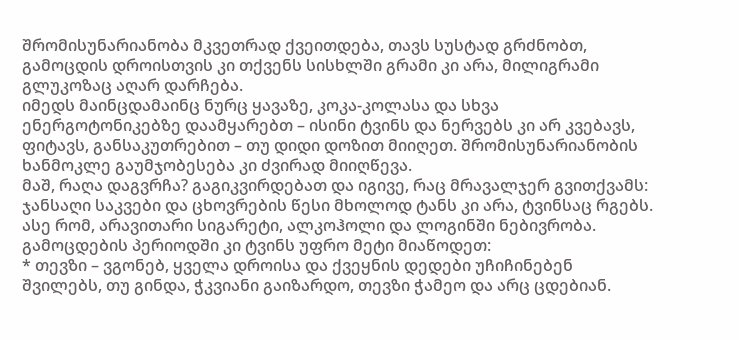შრომისუნარიანობა მკვეთრად ქვეითდება, თავს სუსტად გრძნობთ, გამოცდის დროისთვის კი თქვენს სისხლში გრამი კი არა, მილიგრამი გლუკოზაც აღარ დარჩება.
იმედს მაინცდამაინც ნურც ყავაზე, კოკა-კოლასა და სხვა ენერგოტონიკებზე დაამყარებთ – ისინი ტვინს და ნერვებს კი არ კვებავს, ფიტავს, განსაკუთრებით – თუ დიდი დოზით მიიღეთ. შრომისუნარიანობის ხანმოკლე გაუმჯობესება კი ძვირად მიიღწევა.
მაშ, რაღა დაგვრჩა? გაგიკვირდებათ და იგივე, რაც მრავალჯერ გვითქვამს: ჯანსაღი საკვები და ცხოვრების წესი მხოლოდ ტანს კი არა, ტვინსაც რგებს. ასე რომ, არავითარი სიგარეტი, ალკოჰოლი და ლოგინში ნებივრობა. გამოცდების პერიოდში კი ტვინს უფრო მეტი მიაწოდეთ:
* თევზი – ვგონებ, ყველა დროისა და ქვეყნის დედები უჩიჩინებენ შვილებს, თუ გინდა, ჭკვიანი გაიზარდო, თევზი ჭამეო და არც ცდებიან.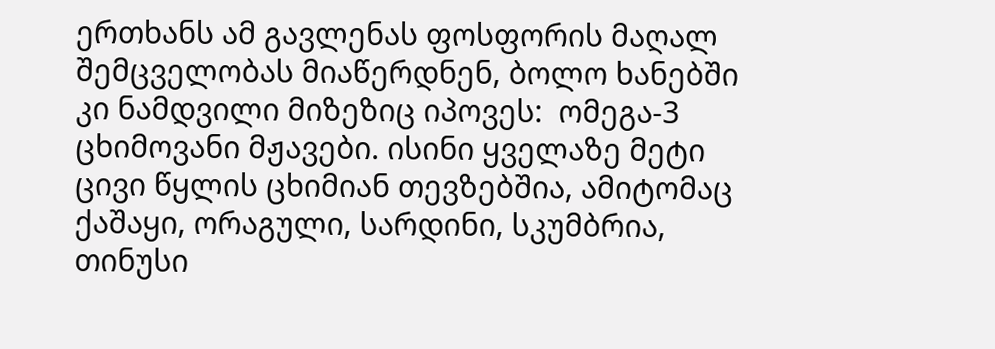ერთხანს ამ გავლენას ფოსფორის მაღალ შემცველობას მიაწერდნენ, ბოლო ხანებში კი ნამდვილი მიზეზიც იპოვეს:  ომეგა-3 ცხიმოვანი მჟავები. ისინი ყველაზე მეტი ცივი წყლის ცხიმიან თევზებშია, ამიტომაც ქაშაყი, ორაგული, სარდინი, სკუმბრია, თინუსი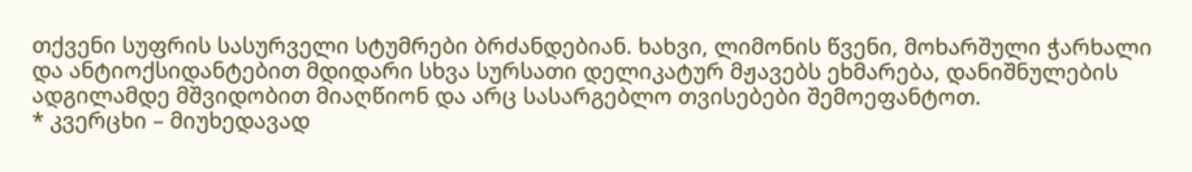თქვენი სუფრის სასურველი სტუმრები ბრძანდებიან. ხახვი, ლიმონის წვენი, მოხარშული ჭარხალი და ანტიოქსიდანტებით მდიდარი სხვა სურსათი დელიკატურ მჟავებს ეხმარება, დანიშნულების ადგილამდე მშვიდობით მიაღწიონ და არც სასარგებლო თვისებები შემოეფანტოთ.
* კვერცხი – მიუხედავად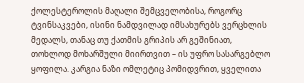ქოლესტეროლის მაღალი შემცველობისა, როგორც ტვინსაკვები, ისინი ნამდვილად იმსახურებს ვერცხლის მედალს, თანაც თუ ქათმის გრიპის არ გეშინიათ, თოხლოდ მოხარშული მიირთვით – ის უფრო სასარგებლო ყოფილა. კარგია ნაზი ომლეტიც პომიდვრით, ყველითა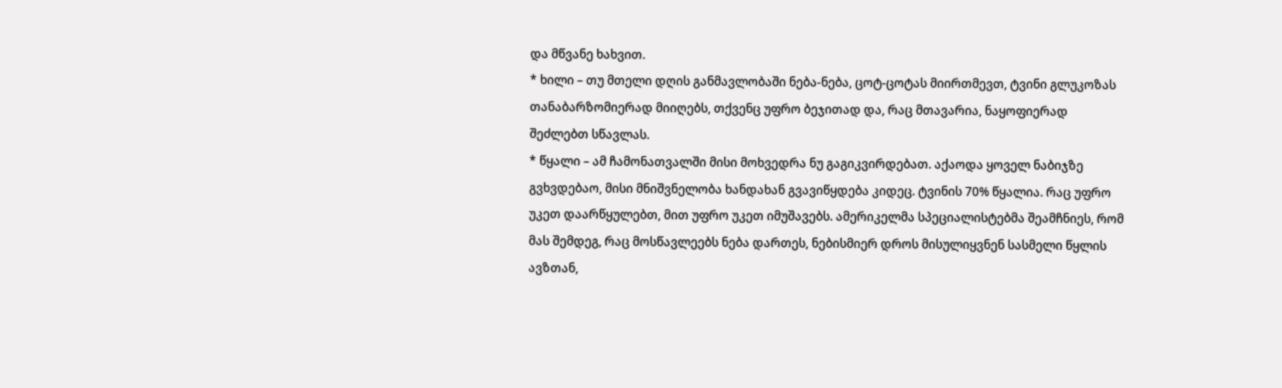და მწვანე ხახვით.
* ხილი – თუ მთელი დღის განმავლობაში ნება-ნება, ცოტ-ცოტას მიირთმევთ, ტვინი გლუკოზას თანაბარზომიერად მიიღებს, თქვენც უფრო ბეჯითად და, რაც მთავარია, ნაყოფიერად შეძლებთ სწავლას.
* წყალი – ამ ჩამონათვალში მისი მოხვედრა ნუ გაგიკვირდებათ. აქაოდა ყოველ ნაბიჯზე გვხვდებაო, მისი მნიშვნელობა ხანდახან გვავიწყდება კიდეც. ტვინის 70% წყალია. რაც უფრო უკეთ დაარწყულებთ, მით უფრო უკეთ იმუშავებს. ამერიკელმა სპეციალისტებმა შეამჩნიეს, რომ მას შემდეგ, რაც მოსწავლეებს ნება დართეს, ნებისმიერ დროს მისულიყვნენ სასმელი წყლის ავზთან,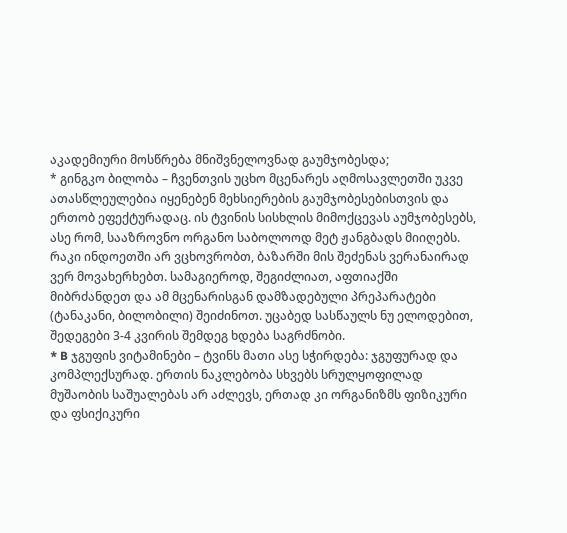აკადემიური მოსწრება მნიშვნელოვნად გაუმჯობესდა;
* გინგკო ბილობა – ჩვენთვის უცხო მცენარეს აღმოსავლეთში უკვე ათასწლეულებია იყენებენ მეხსიერების გაუმჯობესებისთვის და ერთობ ეფექტურადაც. ის ტვინის სისხლის მიმოქცევას აუმჯობესებს, ასე რომ, სააზროვნო ორგანო საბოლოოდ მეტ ჟანგბადს მიიღებს. რაკი ინდოეთში არ ვცხოვრობთ, ბაზარში მის შეძენას ვერანაირად ვერ მოვახერხებთ. სამაგიეროდ, შეგიძლიათ, აფთიაქში მიბრძანდეთ და ამ მცენარისგან დამზადებული პრეპარატები (ტანაკანი, ბილობილი) შეიძინოთ. უცაბედ სასწაულს ნუ ელოდებით, შედეგები 3-4 კვირის შემდეგ ხდება საგრძნობი.
* B ჯგუფის ვიტამინები – ტვინს მათი ასე სჭირდება: ჯგუფურად და კომპლექსურად. ერთის ნაკლებობა სხვებს სრულყოფილად მუშაობის საშუალებას არ აძლევს, ერთად კი ორგანიზმს ფიზიკური და ფსიქიკური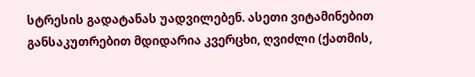სტრესის გადატანას უადვილებენ. ასეთი ვიტამინებით განსაკუთრებით მდიდარია კვერცხი, ღვიძლი (ქათმის,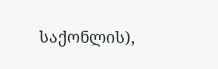საქონლის),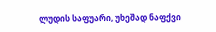ლუდის საფუარი, უხეშად ნაფქვი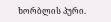ხორბლის პური.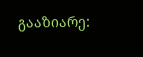გააზიარე: